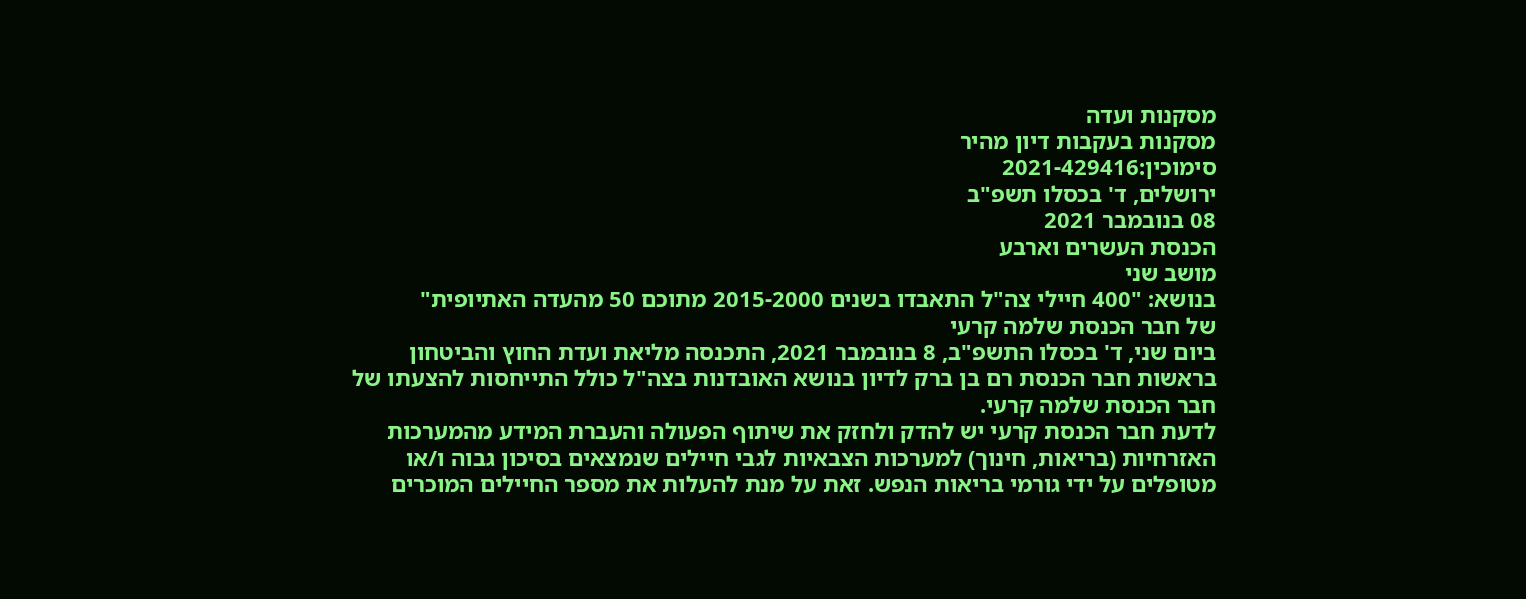מסקנות ועדה
מסקנות בעקבות דיון מהיר
סימוכין:2021-429416
ירושלים, ד' בכסלו תשפ"ב
08 בנובמבר 2021
הכנסת העשרים וארבע
מושב שני
בנושא: "400 חיילי צה"ל התאבדו בשנים 2015-2000 מתוכם 50 מהעדה האתיופית"
של חבר הכנסת שלמה קרעי
ביום שני, ד' בכסלו התשפ"ב, 8 בנובמבר 2021, התכנסה מליאת ועדת החוץ והביטחון בראשות חבר הכנסת רם בן ברק לדיון בנושא האובדנות בצה"ל כולל התייחסות להצעתו של חבר הכנסת שלמה קרעי.
לדעת חבר הכנסת קרעי יש להדק ולחזק את שיתוף הפעולה והעברת המידע מהמערכות האזרחיות (בריאות, חינוך) למערכות הצבאיות לגבי חיילים שנמצאים בסיכון גבוה ו/או מטופלים על ידי גורמי בריאות הנפש. זאת על מנת להעלות את מספר החיילים המוכרים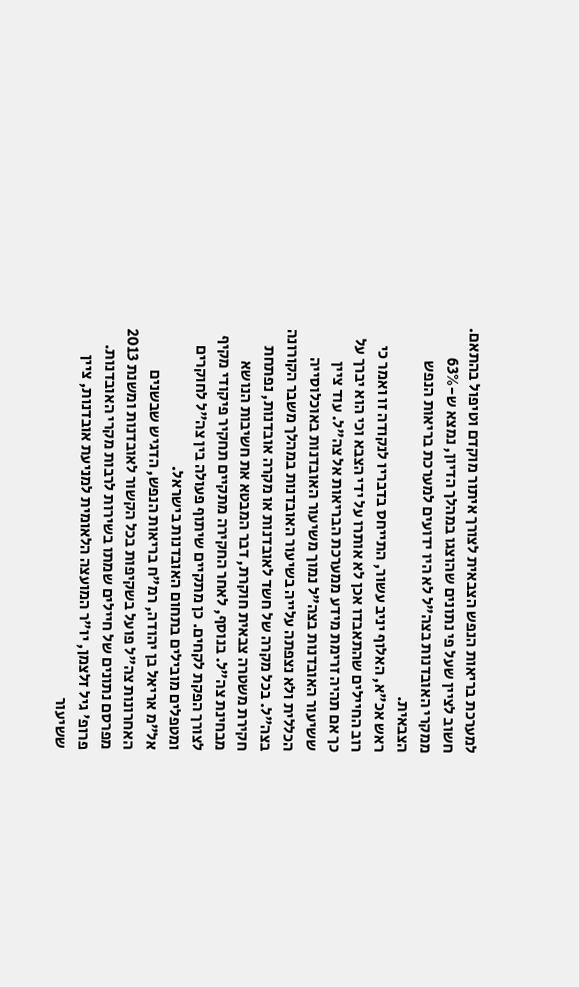למערכת בריאות הנפש הצבאית לצורך איתור מוקדם וטיפול בהתאם.
חשוב לציין שעל פי נתונים שהוצגו במהלך הדיון, נמצא ש-63% ממקרי האובדנות בצה"ל לא היו ידועים למערכת בריאות הנפש הצבאית.
ראש אכ"א, האלוף יניב עשור, התייחס בדבריו לנקודה זו ואמר כי רוב החיילים שהתאבדו אכן לא אותרו על ידי הצבא וכי הוא יברך על כך אם תהיה זרימת מידע ממערכת הבריאות אל צה"ל. עוד ציין ששיעור האובדנות בצה"ל נמוך משיעור האובדנות באוכלוסייה הכללית ולא נצפתה עלייה בשיעור האובדנות במהלך משבר הקורונה בצה"ל. בכל מקרה של חשד לאובדנות או מקרה אובדנות, נפתחת חקירת משטרה צבאית חוקרת, דבר המבטא את חשיבות הנושא מבחינת צה"ל. בנוסף, לאחר החקירה מתקיים תחקיר פיקודי מקיף לצורך הפקת לקחים. כן מתקיים שיתוף פעולה בין צה"ל לחוקרים ומטפלים מובילים בתחום האובדנות בישראל.
אל"מ אריאל בן יהודה, רמ"ח בריאות הנפש, הדגיש שבשנים האחרונות צה"ל פועל בשקיפות בכל הקשור לאובדנות ומשנת 2013 מפרסם נתונים של חיילים שמתו בשירות לרבות מקרי האובדנות.
פרופ' גיל זלצמן, יו"ר המועצה הלאומית למניעת אובדנות, ציין ששיעור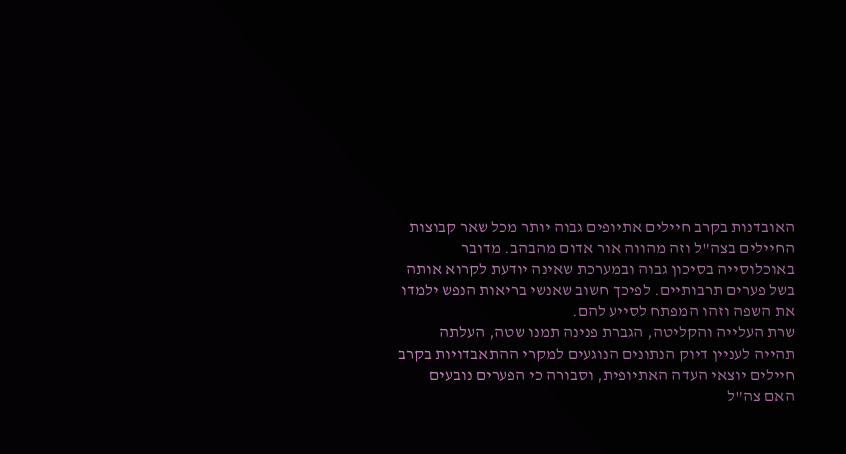האובדנות בקרב חיילים אתיופים גבוה יותר מכל שאר קבוצות החיילים בצה"ל וזה מהווה אור אדום מהבהב. מדובר באוכלוסייה בסיכון גבוה ובמערכת שאינה יודעת לקרוא אותה בשל פערים תרבותיים. לפיכך חשוב שאנשי בריאות הנפש ילמדו את השפה וזהו המפתח לסייע להם.
שרת העלייה והקליטה, הגברת פנינה תמנו שטה, העלתה תהייה לעניין דיוק הנתונים הנוגעים למקרי ההתאבדויות בקרב חיילים יוצאי העדה האתיופית, וסבורה כי הפערים נובעים האם צה"ל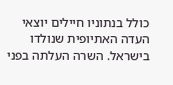כולל בנתוניו חיילים יוצאי העדה האתיופית שנולדו בישראל. השרה העלתה בפני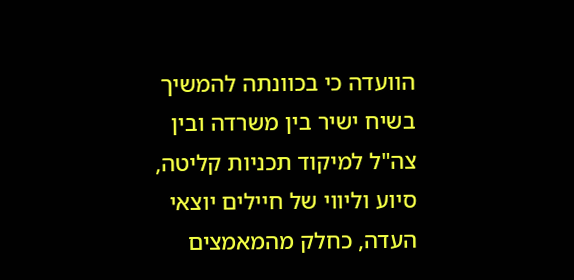הוועדה כי בכוונתה להמשיך בשיח ישיר בין משרדה ובין צה"ל למיקוד תכניות קליטה, סיוע וליווי של חיילים יוצאי העדה, כחלק מהמאמצים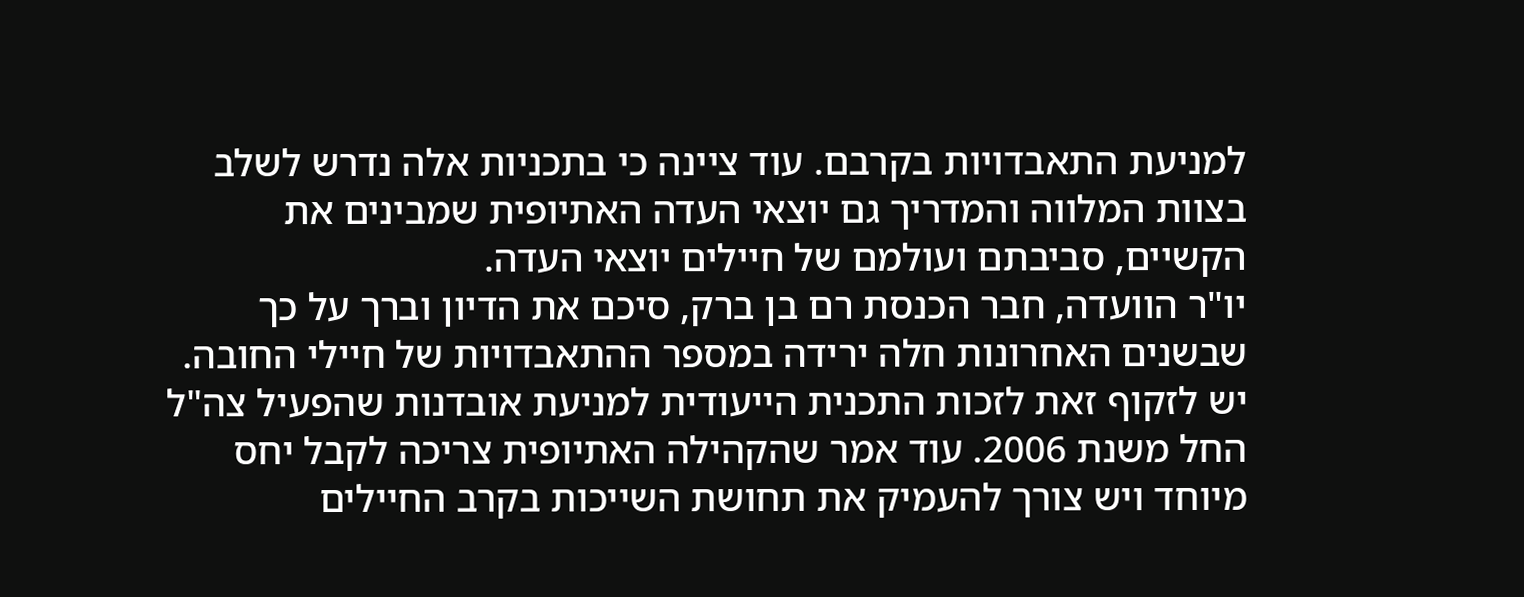למניעת התאבדויות בקרבם. עוד ציינה כי בתכניות אלה נדרש לשלב בצוות המלווה והמדריך גם יוצאי העדה האתיופית שמבינים את הקשיים, סביבתם ועולמם של חיילים יוצאי העדה.
יו"ר הוועדה, חבר הכנסת רם בן ברק, סיכם את הדיון וברך על כך שבשנים האחרונות חלה ירידה במספר ההתאבדויות של חיילי החובה. יש לזקוף זאת לזכות התכנית הייעודית למניעת אובדנות שהפעיל צה"ל החל משנת 2006. עוד אמר שהקהילה האתיופית צריכה לקבל יחס מיוחד ויש צורך להעמיק את תחושת השייכות בקרב החיילים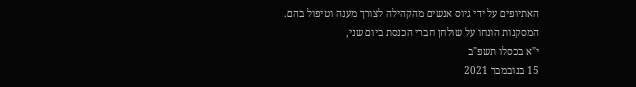האתיופים על ידי גיוס אנשים מהקהילה לצורך מענה וטיפול בהם.
המסקנות הונחו על שולחן חברי הכנסת ביום שני,
י"א בכסלו תשפ"ב
15 בנובמבר 2021